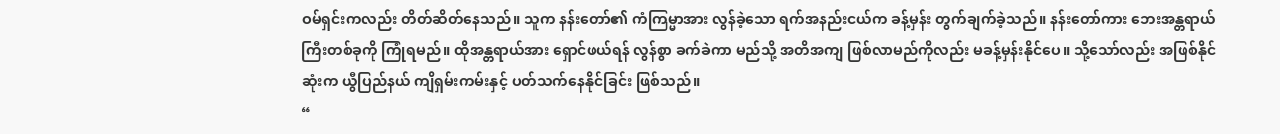ဝမ်ရှင်းကလည်း တိတ်ဆိတ်နေသည်။ သူက နန်းတော်၏ ကံကြမ္မာအား လွန်ခဲ့သော ရက်အနည်းငယ်က ခန့်မှန်း တွက်ချက်ခဲ့သည်။ နန်းတော်ကား ဘေးအန္တရာယ်ကြီးတစ်ခုကို ကြုံရမည်။ ထိုအန္တရာယ်အား ရှောင်ဖယ်ရန် လွန်စွာ ခက်ခဲကာ မည်သို့ အတိအကျ ဖြစ်လာမည်ကိုလည်း မခန့်မှန်းနိုင်ပေ။ သို့သော်လည်း အဖြစ်နိုင်ဆုံးက ယွီပြည်နယ် ကျိရှမ်းကမ်းနှင့် ပတ်သက်နေနိုင်ခြင်း ဖြစ်သည်။
“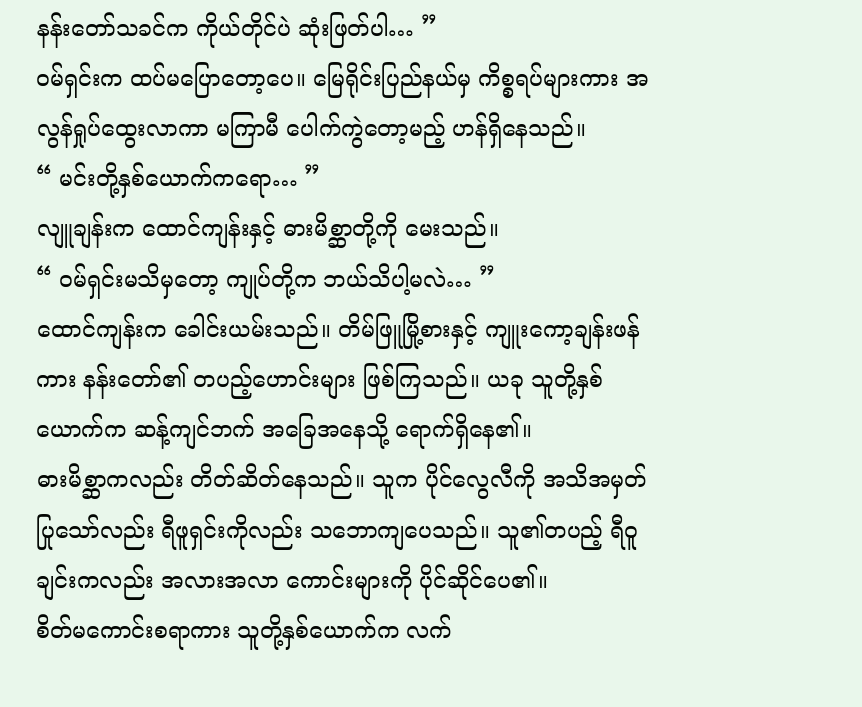နန်းတော်သခင်က ကိုယ်တိုင်ပဲ ဆုံးဖြတ်ပါ… ”
ဝမ်ရှင်းက ထပ်မပြောတော့ပေ။ မြေရိုင်းပြည်နယ်မှ ကိစ္စရပ်များကား အလွန်ရှုပ်ထွေးလာကာ မကြာမီ ပေါက်ကွဲတော့မည့် ဟန်ရှိနေသည်။
“ မင်းတို့နှစ်ယောက်ကရော… ”
လျူချန်းက ထောင်ကျန်းနှင့် ဓားမိစ္ဆာတို့ကို မေးသည်။
“ ဝမ်ရှင်းမသိမှတော့ ကျုပ်တို့က ဘယ်သိပါ့မလဲ… ”
ထောင်ကျန်းက ခေါင်းယမ်းသည်။ တိမ်ဖြူမြို့စားနှင့် ကျူးကော့ချန်းဖန်ကား နန်းတော်၏ တပည့်ဟောင်းများ ဖြစ်ကြသည်။ ယခု သူတို့နှစ်ယောက်က ဆန့်ကျင်ဘက် အခြေအနေသို့ ရောက်ရှိနေ၏။
ဓားမိစ္ဆာကလည်း တိတ်ဆိတ်နေသည်။ သူက ပိုင်လွေလီကို အသိအမှတ်ပြုသော်လည်း ရီဖူရှင်းကိုလည်း သဘောကျပေသည်။ သူ၏တပည့် ရီဝူချင်းကလည်း အလားအလာ ကောင်းများကို ပိုင်ဆိုင်ပေ၏။
စိတ်မကောင်းစရာကား သူတို့နှစ်ယောက်က လက်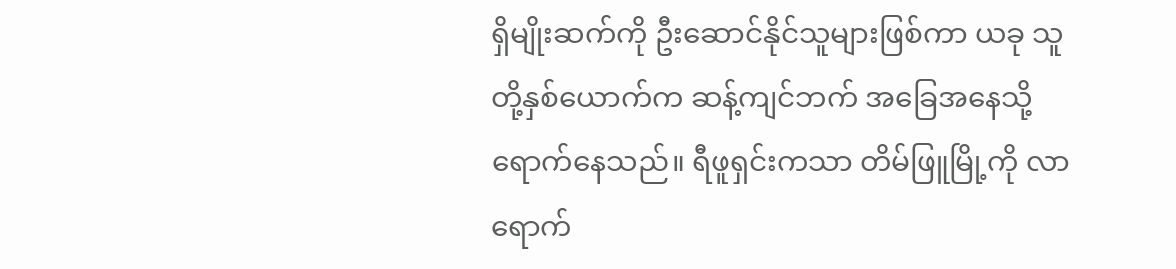ရှိမျိုးဆက်ကို ဦးဆောင်နိုင်သူများဖြစ်ကာ ယခု သူတို့နှစ်ယောက်က ဆန့်ကျင်ဘက် အခြေအနေသို့ ရောက်နေသည်။ ရီဖူရှင်းကသာ တိမ်ဖြူမြို့ကို လာရောက်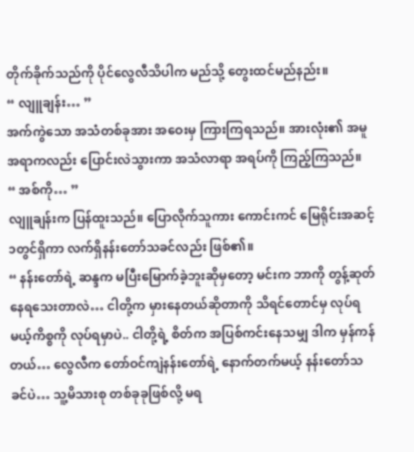တိုက်ခိုက်သည်ကို ပိုင်လွေလီသိပါက မည်သို့ တွေးထင်မည်နည်း။
“ လျူချန်း… ”
အက်ကွဲသော အသံတစ်ခုအား အဝေးမှ ကြားကြရသည်။ အားလုံး၏ အမူအရာကလည်း ပြောင်းလဲသွားကာ အသံလာရာ အရပ်ကို ကြည့်ကြသည်။
“ အစ်ကို… ”
လျူချန်းက ပြန်ထူးသည်။ ပြောလိုက်သူကား ကောင်းကင် မြေရိုင်းအဆင့်၁တွင်ရှိကာ လက်ရှိနန်းတော်သခင်လည်း ဖြစ်၏။
“ နန်းတော်ရဲ့ ဆန္ဒက မပြီးမြောက်ခဲ့ဘူးဆိုမှတော့ မင်းက ဘာကို တွန့်ဆုတ်နေရသေးတာလဲ… ငါတို့က မှားနေတယ်ဆိုတာကို သိရင်တောင်မှ လုပ်ရမယ့်ကိစ္စကို လုပ်ရမှာပဲ.. ငါတို့ရဲ့ စိတ်က အပြစ်ကင်းနေသမျှ ဒါက မှန်ကန်တယ်… လွေလီက တော်ဝင်ကျဲနန်းတော်ရဲ့ နောက်တက်မယ့် နန်းတော်သခင်ပဲ… သူ့မိသားစု တစ်ခုခုဖြစ်လို့ မရ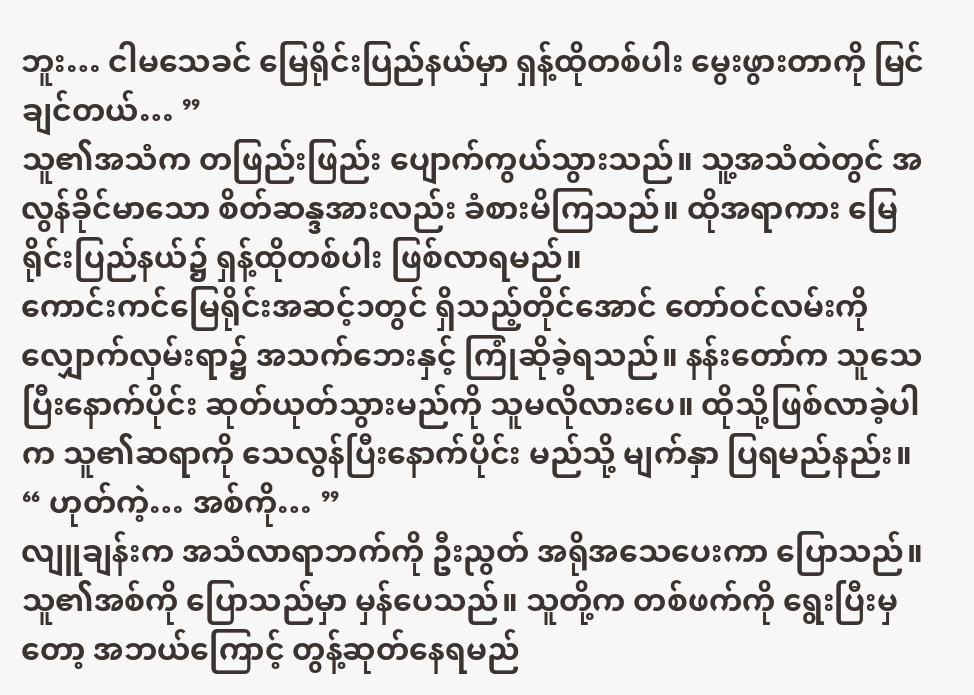ဘူး… ငါမသေခင် မြေရိုင်းပြည်နယ်မှာ ရှန့်ထိုတစ်ပါး မွေးဖွားတာကို မြင်ချင်တယ်… ”
သူ၏အသံက တဖြည်းဖြည်း ပျောက်ကွယ်သွားသည်။ သူ့အသံထဲတွင် အလွန်ခိုင်မာသော စိတ်ဆန္ဒအားလည်း ခံစားမိကြသည်။ ထိုအရာကား မြေရိုင်းပြည်နယ်၌ ရှန့်ထိုတစ်ပါး ဖြစ်လာရမည်။
ကောင်းကင်မြေရိုင်းအဆင့်၁တွင် ရှိသည့်တိုင်အောင် တော်ဝင်လမ်းကို လျှောက်လှမ်းရာ၌ အသက်ဘေးနှင့် ကြုံဆိုခဲ့ရသည်။ နန်းတော်က သူသေပြီးနောက်ပိုင်း ဆုတ်ယုတ်သွားမည်ကို သူမလိုလားပေ။ ထိုသို့ဖြစ်လာခဲ့ပါက သူ၏ဆရာကို သေလွန်ပြီးနောက်ပိုင်း မည်သို့ မျက်နှာ ပြရမည်နည်း။
“ ဟုတ်ကဲ့… အစ်ကို… ”
လျူချန်းက အသံလာရာဘက်ကို ဦးညွတ် အရိုအသေပေးကာ ပြောသည်။ သူ၏အစ်ကို ပြောသည်မှာ မှန်ပေသည်။ သူတို့က တစ်ဖက်ကို ရွေးပြီးမှတော့ အဘယ်ကြောင့် တွန့်ဆုတ်နေရမည်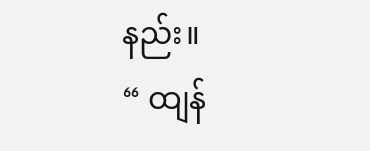နည်း။
“ ထျန်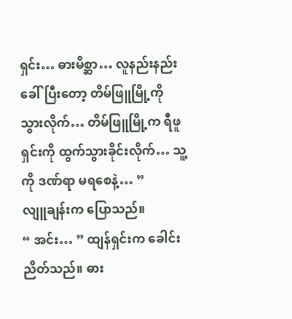ရှင်း… ဓားမိစ္ဆာ… လူနည်းနည်း ခေါ်ပြီးတော့ တိမ်ဖြူမြို့ကို သွားလိုက်… တိမ်ဖြူမြို့က ရီဖူရှင်းကို ထွက်သွားခိုင်းလိုက်… သူ့ကို ဒဏ်ရာ မရစေနဲ့… ”
လျူချန်းက ပြောသည်။
“ အင်း… ” ထျန်ရှင်းက ခေါင်းညိတ်သည်။ ဓား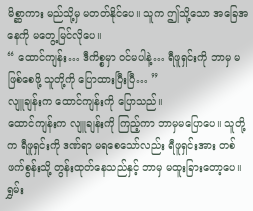မိစ္ဆာကား မည်သို့မှ မတတ်နိုင်ပေ။ သူက ဤသို့သော အခြေအနေကို မတွေ့မြင်လိုပေ။
“ ထောင်ကျန်း… ဒီကိစ္စမှာ ဝင်မပါနဲ့… ရီဖူရှင်းကို ဘာမှ မဖြစ်စေဖို့ သူတို့ကို ပြောထားပြီးပြီ… ”
လျူချန်းက ထောင်ကျန်းကို ပြောသည်။
ထောင်ကျန်းက လျူချန်းကို ကြည့်ကာ ဘာမှမပြောပေ။ သူတို့က ရီဖူရှင်းကို ဒဏ်ရာ မရစေသော်လည်း ရီဖူရှင်းအား တစ်ဖက်စွန်းသို့ တွန်းထုတ်နေသည်နှင့် ဘာမှ မထူးခြားတော့ပေ။
ရွှမ်း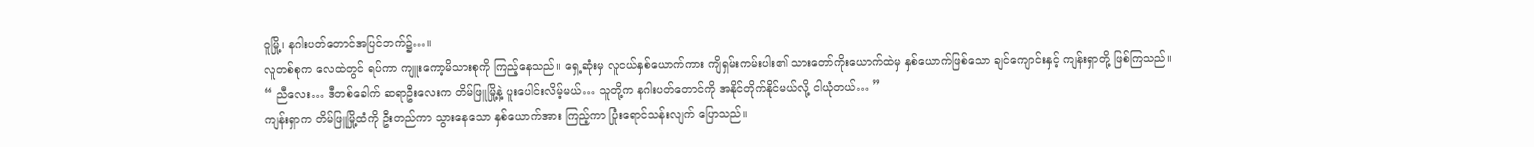ဝူမြို့၊ နဂါးပတ်တောင်အပြင်ဘက်၌…။
လူတစ်စုက လေထဲတွင် ရပ်ကာ ကျူးကော့မိသားစုကို ကြည့်နေသည်။ ရှေ့ဆုံးမှ လူငယ်နှစ်ယောက်ကား ကျိရှမ်းကမ်းပါး၏ သားတော်ကိုးယောက်ထဲမှ နှစ်ယောက်ဖြစ်သော ချင်ကျောင်းနှင့် ကျန်းရှာတို့ ဖြစ်ကြသည်။
“ ညီလေး… ဒီတစ်ခေါက် ဆရာဦးလေးက တိမ်ဖြူမြို့နဲ့ ပူးပေါင်းလိမ့်မယ်… သူတို့က နဂါးပတ်တောင်ကို အနိုင်တိုက်နိုင်မယ်လို့ ငါယုံတယ်… ”
ကျန်းရှာက တိမ်ဖြူမြို့ထံကို ဦးတည်ကာ သွားနေသော နှစ်ယောက်အား ကြည့်ကာ ပြုံးရောင်သန်းလျက် ပြောသည်။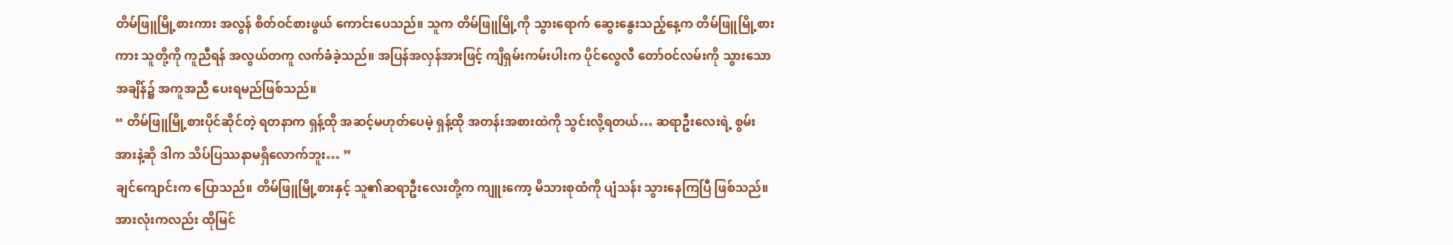တိမ်ဖြူမြို့စားကား အလွန် စိတ်ဝင်စားဖွယ် ကောင်းပေသည်။ သူက တိမ်ဖြူမြို့ကို သွားရောက် ဆွေးနွေးသည့်နေ့က တိမ်ဖြူမြို့စားကား သူတို့ကို ကူညီရန် အလွယ်တကူ လက်ခံခဲ့သည်။ အပြန်အလှန်အားဖြင့် ကျိရှမ်းကမ်းပါးက ပိုင်လွေလီ တော်ဝင်လမ်းကို သွားသောအချိန်၌ အကူအညီ ပေးရမည်ဖြစ်သည်။
“ တိမ်ဖြူမြို့စားပိုင်ဆိုင်တဲ့ ရတနာက ရှန့်ထို အဆင့်မဟုတ်ပေမဲ့ ရှန့်ထို အတန်းအစားထဲကို သွင်းလို့ရတယ်… ဆရာဦးလေးရဲ့ စွမ်းအားနဲ့ဆို ဒါက သိပ်ပြဿနာမရှိလောက်ဘူး… ”
ချင်ကျောင်းက ပြောသည်။ တိမ်ဖြူမြို့စားနှင့် သူ၏ဆရာဦးလေးတို့က ကျူးကော့ မိသားစုထံကို ပျံသန်း သွားနေကြပြီ ဖြစ်သည်။ အားလုံးကလည်း ထိုမြင်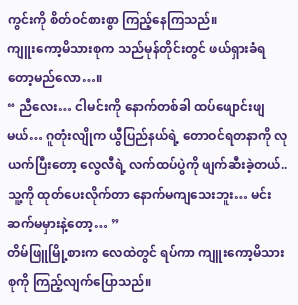ကွင်းကို စိတ်ဝင်စားစွာ ကြည့်နေကြသည်။
ကျူးကော့မိသားစုက သည်မုန်တိုင်းတွင် ဖယ်ရှားခံရတော့မည်လော…။
“ ညီလေး… ငါမင်းကို နောက်တစ်ခါ ထပ်ဖျောင်းဖျမယ်… ဂူတုံးလျိုက ယွီပြည်နယ်ရဲ့ တောဝင်ရတနာကို လုယက်ပြီးတော့ လွေလီရဲ့ လက်ထပ်ပွဲကို ဖျက်ဆီးခဲ့တယ်.. သူ့ကို ထုတ်ပေးလိုက်တာ နောက်မကျသေးဘူး… မင်း ဆက်မမှားနဲ့တော့… ”
တိမ်ဖြူမြို့စားက လေထဲတွင် ရပ်ကာ ကျူးကော့မိသားစုကို ကြည့်လျက်ပြောသည်။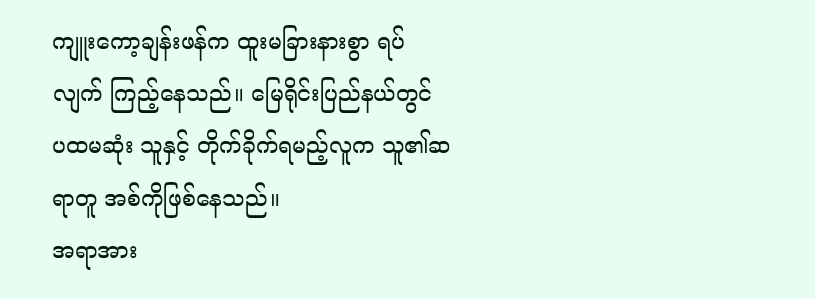ကျူးကော့ချန်းဖန်က ထူးမခြားနားစွာ ရပ်လျက် ကြည့်နေသည်။ မြေရိုင်းပြည်နယ်တွင် ပထမဆုံး သူနှင့် တိုက်ခိုက်ရမည့်လူက သူ၏ဆရာတူ အစ်ကိုဖြစ်နေသည်။
အရာအား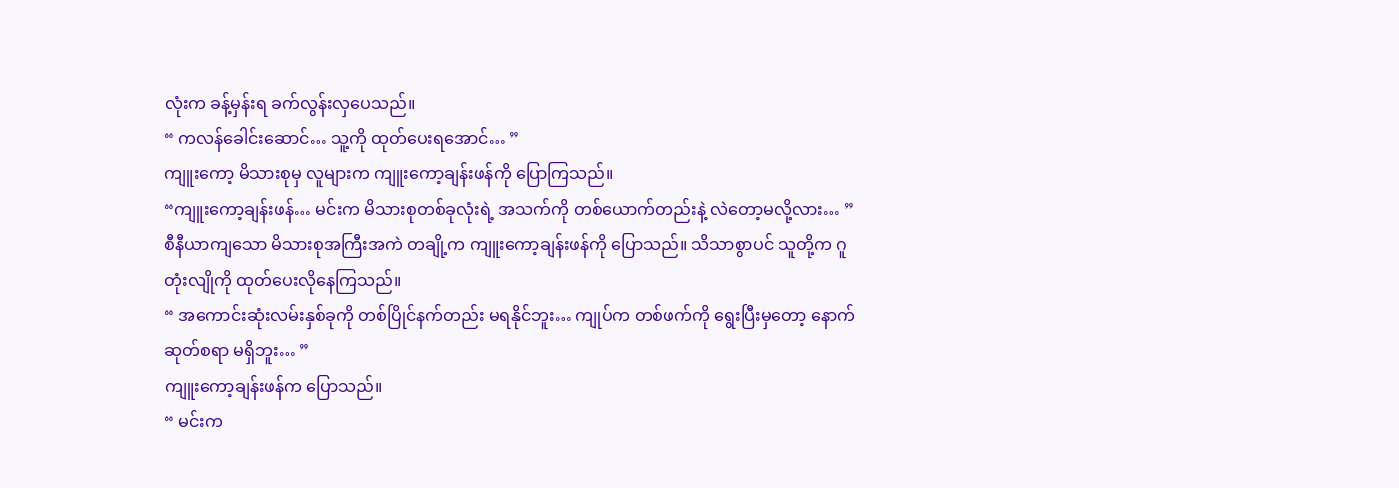လုံးက ခန့်မှန်းရ ခက်လွန်းလှပေသည်။
“ ကလန်ခေါင်းဆောင်… သူ့ကို ထုတ်ပေးရအောင်… ”
ကျူးကော့ မိသားစုမှ လူများက ကျူးကော့ချန်းဖန်ကို ပြောကြသည်။
“ကျူးကော့ချန်းဖန်… မင်းက မိသားစုတစ်ခုလုံးရဲ့ အသက်ကို တစ်ယောက်တည်းနဲ့ လဲတော့မလို့လား… ”
စီနီယာကျသော မိသားစုအကြီးအကဲ တချို့က ကျူးကော့ချန်းဖန်ကို ပြောသည်။ သိသာစွာပင် သူတို့က ဂူတုံးလျိုကို ထုတ်ပေးလိုနေကြသည်။
“ အကောင်းဆုံးလမ်းနှစ်ခုကို တစ်ပြိုင်နက်တည်း မရနိုင်ဘူး… ကျုပ်က တစ်ဖက်ကို ရွေးပြီးမှတော့ နောက်ဆုတ်စရာ မရှိဘူး… ”
ကျူးကော့ချန်းဖန်က ပြောသည်။
“ မင်းက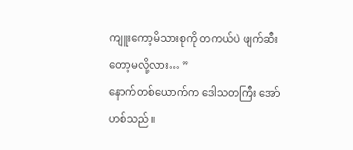ကျူးကော့မိသားစုကို တကယ်ပဲ ဖျက်ဆီးတော့မလို့လား… ”
နောက်တစ်ယောက်က ဒေါသတကြီး အော်ဟစ်သည်။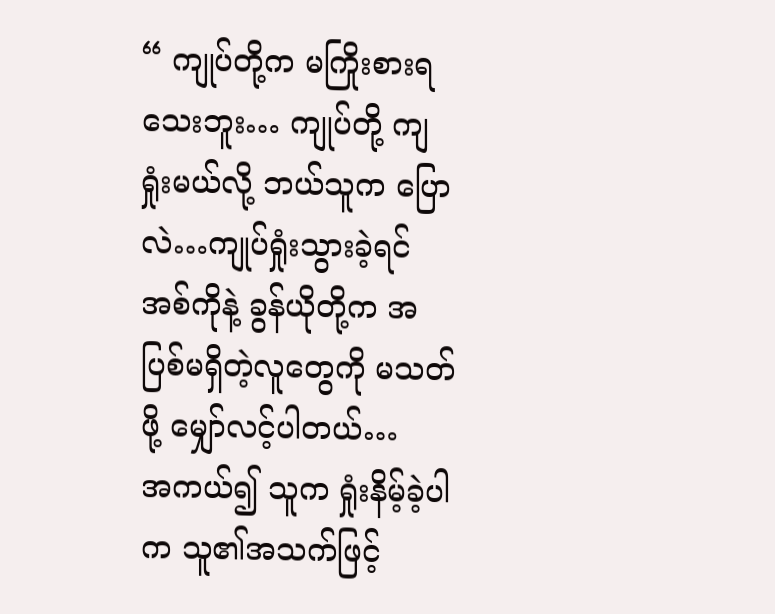“ ကျုပ်တို့က မကြိုးစားရသေးဘူး… ကျုပ်တို့ ကျရှုံးမယ်လို့ ဘယ်သူက ပြောလဲ…ကျုပ်ရှုံးသွားခဲ့ရင် အစ်ကိုနဲ့ ခွန်ယိုတို့က အပြစ်မရှိတဲ့လူတွေကို မသတ်ဖို့ မျှော်လင့်ပါတယ်…
အကယ်၍ သူက ရှုံးနိမ့်ခဲ့ပါက သူ၏အသက်ဖြင့်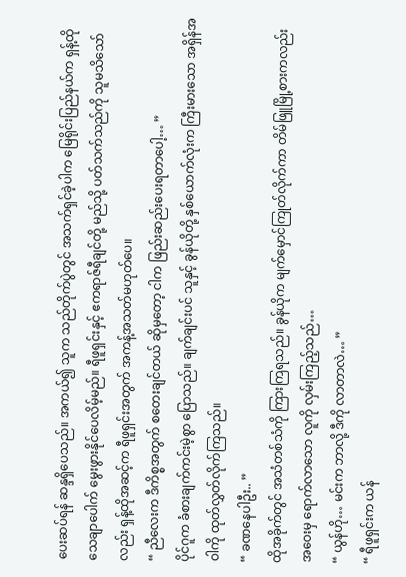ပေးဆပ်ရန် ဆန္ဒရှိပေသည်။ အကယ်၍ သူက သည်တိုက်ပွဲတွင် အသက်ရှင်ခဲ့ပါက မြေရိုင်းပြည်နယ်က ရှန့်ထို သေချာပေါက် မွေးဖွားနိုင်ပေလိမ့်မည်။ ရီဖူရှင်းနှင့် ဧကရာဇ်ရီချင်တို့ မည်သို့ ပတ်သက်သည်ကို သူမသိသော်လည်း ရှန့်ထိုအဆင့်က ရီဖူရှင်းအတွက် အကန့်အသတ်မဟုတ်ပေ။
“ ညီလေးက ဒီကိစ္စအတွက် စတေးချင်တယ် ဆိုမှတော့ ငါက ဖြည်းဆည်းပေးရတာပေါ့… ”
ပိုင်ဂူက ခံစားချက်ကင်းမဲ့စွာ ပြောသည်။ ချက်ချင်းပင် သူနှင့် ခွန်ယိုတို့ နှစ်ယောက်လုံးက ကြီးမားသော အရှိန်အဝါကို ထုတ်လွှတ်လိုက်ကြသည်။
“ ခဏနေပါဦး.. ”
ထိုအခိုက်တွင် အသံတစ်သံကို ကြားကြရသည်။ ခွန်ယိုက မျက်မှောင်ကြုတ်လိုက်ကာ တိမ်ဖြူမြို့စားကလည်း အဝေးမှ ရောက်လာသော လူကို လှမ်းကြည့်သည်…
“ ယွန်ဟို… မင်းက ဘာလို့ ဒီကို လာတာလဲ… ”
“ ရီဖူရှင်းက ယန်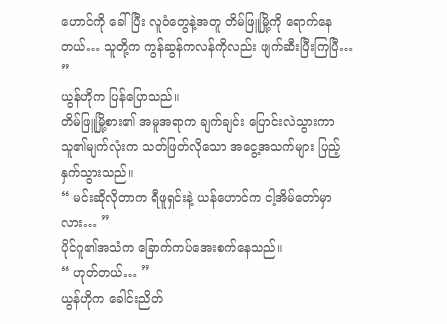ဟောင်ကို ခေါ်ပြီး လူဝံတွေနဲ့အတူ တိမ်ဖြူမြို့ကို ရောက်နေတယ်… သူတို့က ကွန်ဆွန်ကလန်ကိုလည်း ဖျက်ဆီးပြီးကြပြီ… ”
ယွန်ဟိုက ပြန်ပြောသည်။
တိမ်ဖြူမြို့စား၏ အမူအရာက ချက်ချင်း ပြောင်းလဲသွားကာ သူ၏မျက်လုံးက သတ်ဖြတ်လိုသော အငွေ့အသက်များ ပြည့်နှက်သွားသည်။
“ မင်းဆိုလိုတာက ရီဖူရှင်းနဲ့ ယန်ဟောင်က ငါ့အိမ်တော်မှာလား… ”
ပိုင်ဂူ၏အသံက ခြောက်ကပ်အေးစက်နေသည်။
“ ဟုတ်တယ်… ”
ယွန်ဟိုက ခေါင်းညိတ်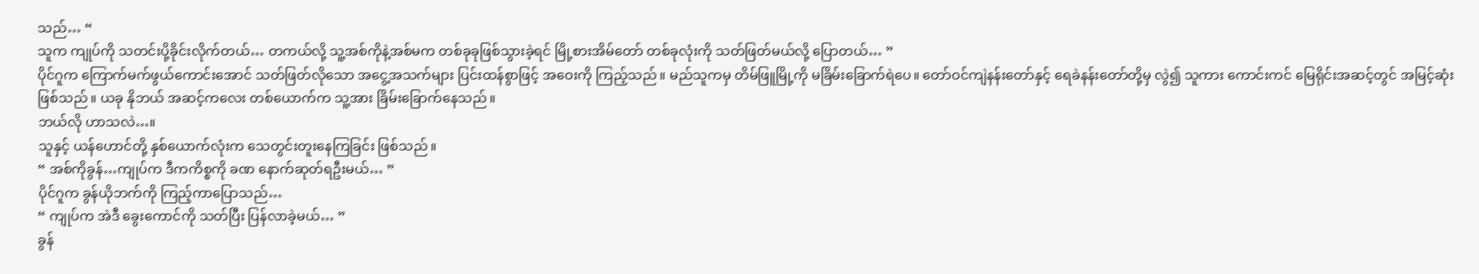သည်… “
သူက ကျုပ်ကို သတင်းပို့ခိုင်းလိုက်တယ်… တကယ်လို့ သူ့အစ်ကိုနဲ့အစ်မက တစ်ခုခုဖြစ်သွားခဲ့ရင် မြို့စားအိမ်တော် တစ်ခုလုံးကို သတ်ဖြတ်မယ်လို့ ပြောတယ်… ”
ပိုင်ဂူက ကြောက်မက်ဖွယ်ကောင်းအောင် သတ်ဖြတ်လိုသော အငွေ့အသက်များ ပြင်းထန်စွာဖြင့် အဝေးကို ကြည့်သည်။ မည်သူကမှ တိမ်ဖြူမြို့ကို မခြိမ်းခြောက်ရဲပေ။ တော်ဝင်ကျဲနန်းတော်နှင့် ရေခဲနန်းတော်တို့မှ လွဲ၍ သူကား ကောင်းကင် မြေရိုင်းအဆင့်တွင် အမြင့်ဆုံးဖြစ်သည်။ ယခု နိုဘယ် အဆင့်ကလေး တစ်ယောက်က သူ့အား ခြိမ်းခြောက်နေသည်။
ဘယ်လို ဟာသလဲ…။
သူနှင့် ယန်ဟောင်တို့ နှစ်ယောက်လုံးက သေတွင်းတူးနေကြခြင်း ဖြစ်သည်။
“ အစ်ကိုခွန်…ကျုပ်က ဒီကကိစ္စကို ခဏ နောက်ဆုတ်ရဦးမယ်… ”
ပိုင်ဂူက ခွန်ယိုဘက်ကို ကြည့်ကာပြောသည်…
“ ကျုပ်က အဲဒီ ခွေးကောင်ကို သတ်ပြီး ပြန်လာခဲ့မယ်… ”
ခွန်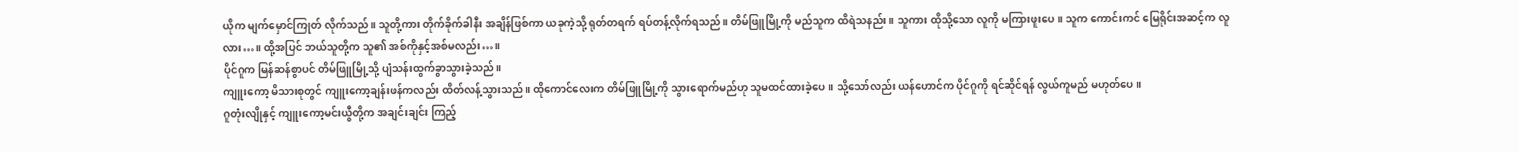ယိုက မျက်မှောင်ကြုတ် လိုက်သည်။ သူတို့ကား တိုက်ခိုက်ခါနီး အချိန်ဖြစ်ကာ ယခုကဲ့သို့ ရုတ်တရက် ရပ်တန့်လိုက်ရသည်။ တိမ်ဖြူမြို့ကို မည်သူက ထိရဲသနည်း။ သူကား ထိုသို့သော လူကို မကြားဖူးပေ။ သူက ကောင်းကင် မြေရိုင်းအဆင့်က လူလား…။ ထို့အပြင် ဘယ်သူတို့က သူ၏ အစ်ကိုနှင့်အစ်မလည်း…။
ပိုင်ဂူက မြန်ဆန်စွာပင် တိမ်ဖြူမြို့သို့ ပျံသန်းထွက်ခွာသွားခဲ့သည်။
ကျူးကော့ မိသားစုတွင် ကျူးကော့ချန်းဖန်ကလည်း ထိတ်လန့်သွားသည်။ ထိုကောင်လေးက တိမ်ဖြူမြို့ကို သွားရောက်မည်ဟု သူမထင်ထားခဲ့ပေ။ သို့သော်လည်း ယန်ဟောင်က ပိုင်ဂူကို ရင်ဆိုင်ရန် လွယ်ကူမည် မဟုတ်ပေ။
ဂူတုံးလျိုနှင့် ကျူးကော့မင်းယွီတို့က အချင်းချင်း ကြည့်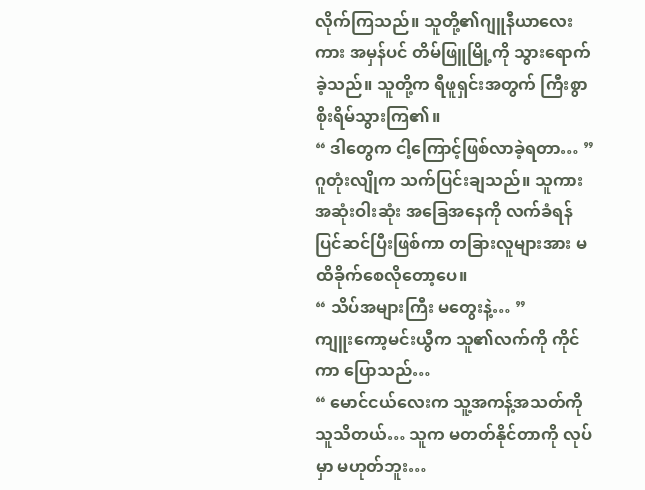လိုက်ကြသည်။ သူတို့၏ဂျူနီယာလေးကား အမှန်ပင် တိမ်ဖြူမြို့ကို သွားရောက်ခဲ့သည်။ သူတို့က ရီဖူရှင်းအတွက် ကြီးစွာ စိုးရိမ်သွားကြ၏။
“ ဒါတွေက ငါ့ကြောင့်ဖြစ်လာခဲ့ရတာ… ”
ဂူတုံးလျိုက သက်ပြင်းချသည်။ သူကား အဆုံးဝါးဆုံး အခြေအနေကို လက်ခံရန် ပြင်ဆင်ပြီးဖြစ်ကာ တခြားလူများအား မထိခိုက်စေလိုတော့ပေ။
“ သိပ်အများကြီး မတွေးနဲ့… ”
ကျူးကော့မင်းယွီက သူ၏လက်ကို ကိုင်ကာ ပြောသည်…
“ မောင်ငယ်လေးက သူ့အကန့်အသတ်ကို သူသိတယ်… သူက မတတ်နိုင်တာကို လုပ်မှာ မဟုတ်ဘူး…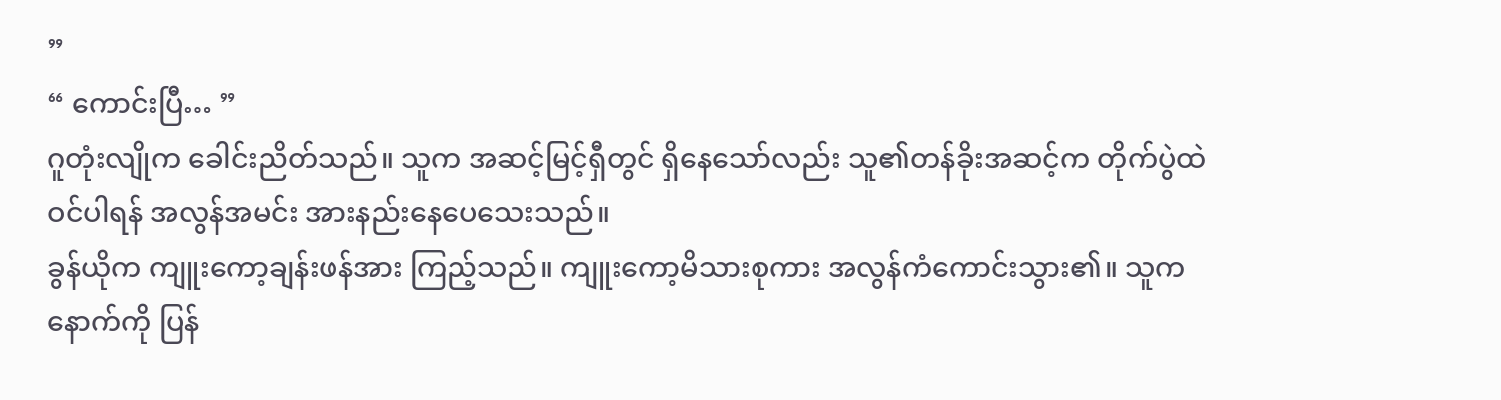”
“ ကောင်းပြီ… ”
ဂူတုံးလျိုက ခေါင်းညိတ်သည်။ သူက အဆင့်မြင့်ရှီတွင် ရှိနေသော်လည်း သူ၏တန်ခိုးအဆင့်က တိုက်ပွဲထဲဝင်ပါရန် အလွန်အမင်း အားနည်းနေပေသေးသည်။
ခွန်ယိုက ကျူးကော့ချန်းဖန်အား ကြည့်သည်။ ကျူးကော့မိသားစုကား အလွန်ကံကောင်းသွား၏။ သူက နောက်ကို ပြန်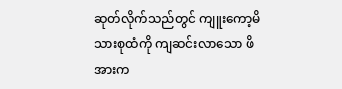ဆုတ်လိုက်သည်တွင် ကျူးကော့မိသားစုထံကို ကျဆင်းလာသော ဖိအားက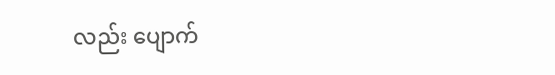လည်း ပျောက်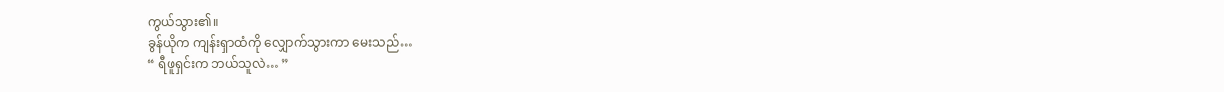ကွယ်သွား၏။
ခွန်ယိုက ကျန်းရှာထံကို လျှောက်သွားကာ မေးသည်…
“ ရီဖူရှင်းက ဘယ်သူလဲ… ”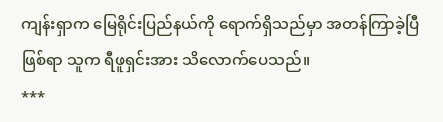ကျန်းရှာက မြေရိုင်းပြည်နယ်ကို ရောက်ရှိသည်မှာ အတန်ကြာခဲ့ပြီဖြစ်ရာ သူက ရီဖူရှင်းအား သိလောက်ပေသည်။
***